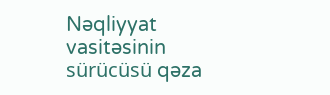Nəqliyyat vasitəsinin sürücüsü qəza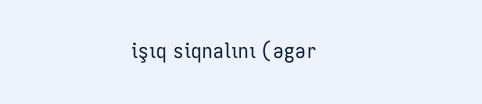işıq siqnalını (əgər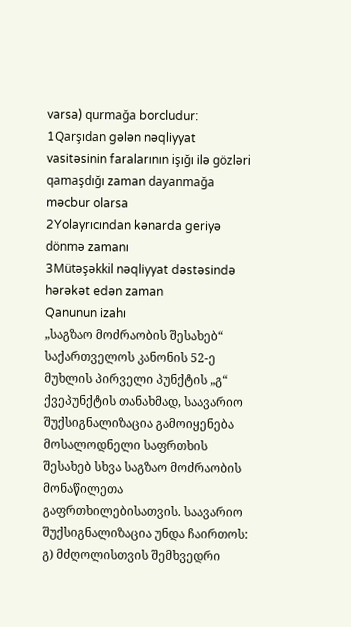varsa) qurmağa borcludur:
1Qarşıdan gələn nəqliyyat vasitəsinin faralarının işığı ilə gözləri qamaşdığı zaman dayanmağa məcbur olarsa
2Yolayrıcından kənarda geriyə dönmə zamanı
3Mütəşəkkil nəqliyyat dəstəsində hərəkət edən zaman
Qanunun izahı
„საგზაო მოძრაობის შესახებ“ საქართველოს კანონის 52-ე მუხლის პირველი პუნქტის „გ“ ქვეპუნქტის თანახმად, საავარიო შუქსიგნალიზაცია გამოიყენება მოსალოდნელი საფრთხის შესახებ სხვა საგზაო მოძრაობის მონაწილეთა გაფრთხილებისათვის. საავარიო შუქსიგნალიზაცია უნდა ჩაირთოს: გ) მძღოლისთვის შემხვედრი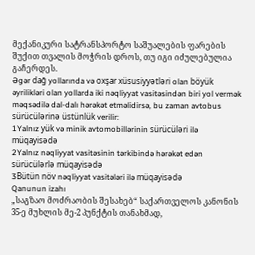მექანიკური სატრანსპორტო საშუალების ფარების შუქით თვალის მოჭრის დროს, თუ იგი იძულებულია გაჩერდეს.
Əgər dağ yollarında və oxşar xüsusiyyətləri olan böyük əyrilikləri olan yollarda iki nəqliyyat vasitəsindən biri yol vermək məqsədilə dal-dalı hərəkət etməlidirsə, bu zaman avtobus sürücülərinə üstünlük verilir:
1Yalnız yük və minik avtomobillərinin sürücüləri ilə müqayisədə
2Yalnız nəqliyyat vasitəsinin tərkibində hərəkət edən sürücülərlə müqayisədə
3Bütün növ nəqliyyat vasitələri ilə müqayisədə
Qanunun izahı
„საგზაო მოძრაობის შესახებ“ საქართველოს კანონის 35-ე მუხლის მე-2 პუნქტის თანახმად,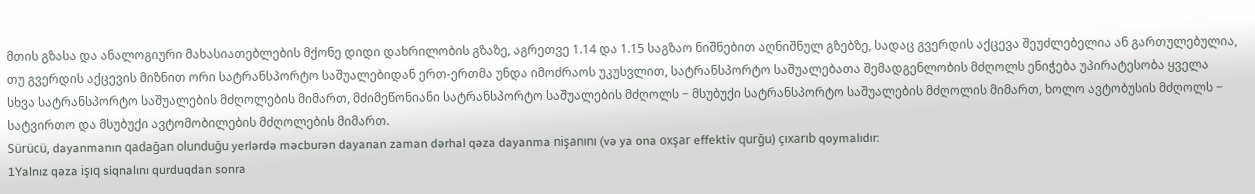მთის გზასა და ანალოგიური მახასიათებლების მქონე დიდი დახრილობის გზაზე, აგრეთვე 1.14 და 1.15 საგზაო ნიშნებით აღნიშნულ გზებზე, სადაც გვერდის აქცევა შეუძლებელია ან გართულებულია, თუ გვერდის აქცევის მიზნით ორი სატრანსპორტო საშუალებიდან ერთ-ერთმა უნდა იმოძრაოს უკუსვლით, სატრანსპორტო საშუალებათა შემადგენლობის მძღოლს ენიჭება უპირატესობა ყველა სხვა სატრანსპორტო საშუალების მძღოლების მიმართ, მძიმეწონიანი სატრანსპორტო საშუალების მძღოლს − მსუბუქი სატრანსპორტო საშუალების მძღოლის მიმართ, ხოლო ავტობუსის მძღოლს − სატვირთო და მსუბუქი ავტომობილების მძღოლების მიმართ.
Sürücü, dayanmanın qadağan olunduğu yerlərdə məcburən dayanan zaman dərhal qəza dayanma nişanını (və ya ona oxşar effektiv qurğu) çıxarıb qoymalıdır:
1Yalnız qəza işıq siqnalını qurduqdan sonra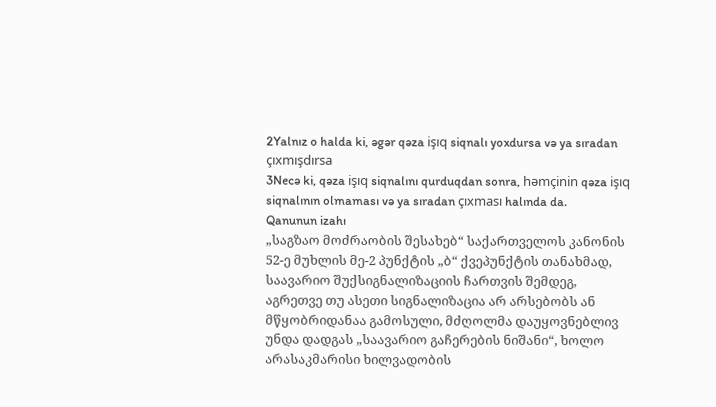2Yalnız o halda ki, əgər qəza işıq siqnalı yoxdursa və ya sıradan çıxmışdırsa
3Necə ki, qəza işıq siqnalını qurduqdan sonra, həmçinin qəza işıq siqnalının olmaması və ya sıradan çıxması halında da.
Qanunun izahı
„საგზაო მოძრაობის შესახებ“ საქართველოს კანონის 52-ე მუხლის მე-2 პუნქტის „ბ“ ქვეპუნქტის თანახმად, საავარიო შუქსიგნალიზაციის ჩართვის შემდეგ, აგრეთვე თუ ასეთი სიგნალიზაცია არ არსებობს ან მწყობრიდანაა გამოსული, მძღოლმა დაუყოვნებლივ უნდა დადგას „საავარიო გაჩერების ნიშანი“, ხოლო არასაკმარისი ხილვადობის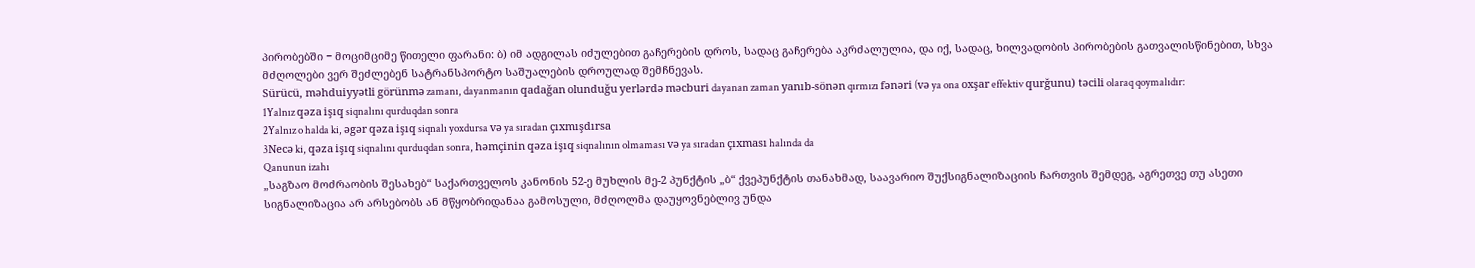პირობებში − მოციმციმე წითელი ფარანი: ბ) იმ ადგილას იძულებით გაჩერების დროს, სადაც გაჩერება აკრძალულია, და იქ, სადაც, ხილვადობის პირობების გათვალისწინებით, სხვა მძღოლები ვერ შეძლებენ სატრანსპორტო საშუალების დროულად შემჩნევას.
Sürücü, məhduiyyətli görünmə zamanı, dayanmanın qadağan olunduğu yerlərdə məcburi dayanan zaman yanıb-sönən qırmızı fənəri (və ya ona oxşar effektiv qurğunu) təcili olaraq qoymalıdır:
1Yalnız qəza işıq siqnalını qurduqdan sonra
2Yalnız o halda ki, əgər qəza işıq siqnalı yoxdursa və ya sıradan çıxmışdırsa
3Necə ki, qəza işıq siqnalını qurduqdan sonra, həmçinin qəza işıq siqnalının olmaması və ya sıradan çıxması halında da
Qanunun izahı
„საგზაო მოძრაობის შესახებ“ საქართველოს კანონის 52-ე მუხლის მე-2 პუნქტის „ბ“ ქვეპუნქტის თანახმად, საავარიო შუქსიგნალიზაციის ჩართვის შემდეგ, აგრეთვე თუ ასეთი სიგნალიზაცია არ არსებობს ან მწყობრიდანაა გამოსული, მძღოლმა დაუყოვნებლივ უნდა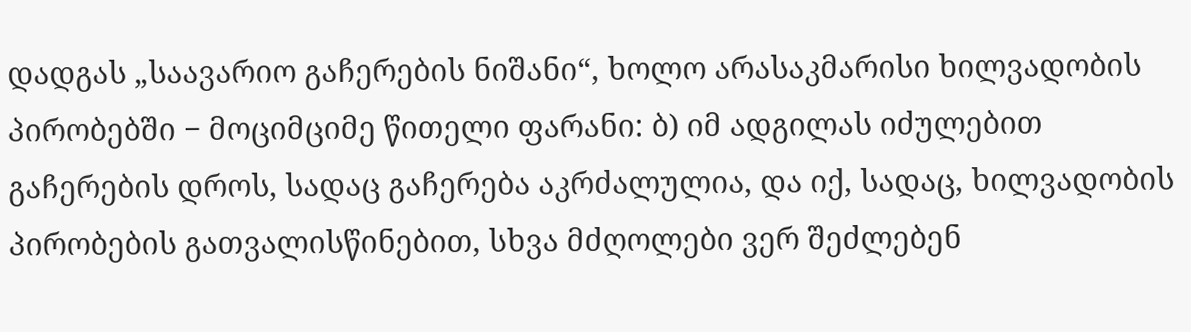დადგას „საავარიო გაჩერების ნიშანი“, ხოლო არასაკმარისი ხილვადობის პირობებში − მოციმციმე წითელი ფარანი: ბ) იმ ადგილას იძულებით გაჩერების დროს, სადაც გაჩერება აკრძალულია, და იქ, სადაც, ხილვადობის პირობების გათვალისწინებით, სხვა მძღოლები ვერ შეძლებენ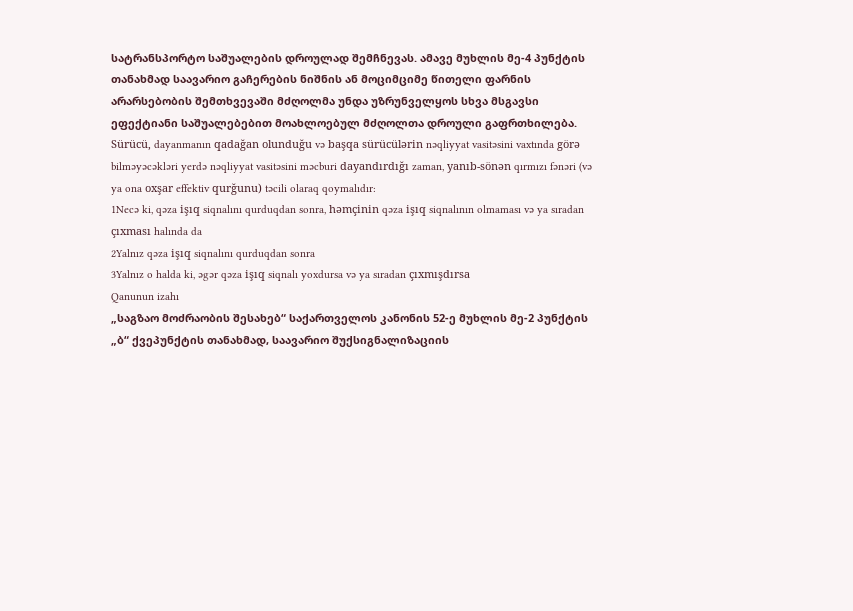სატრანსპორტო საშუალების დროულად შემჩნევას. ამავე მუხლის მე-4 პუნქტის თანახმად საავარიო გაჩერების ნიშნის ან მოციმციმე წითელი ფარნის არარსებობის შემთხვევაში მძღოლმა უნდა უზრუნველყოს სხვა მსგავსი ეფექტიანი საშუალებებით მოახლოებულ მძღოლთა დროული გაფრთხილება.
Sürücü, dayanmanın qadağan olunduğu və başqa sürücülərin nəqliyyat vasitəsini vaxtında görə bilməyəcəkləri yerdə nəqliyyat vasitəsini məcburi dayandırdığı zaman, yanıb-sönən qırmızı fənəri (və ya ona oxşar effektiv qurğunu) təcili olaraq qoymalıdır:
1Necə ki, qəza işıq siqnalını qurduqdan sonra, həmçinin qəza işıq siqnalının olmaması və ya sıradan çıxması halında da
2Yalnız qəza işıq siqnalını qurduqdan sonra
3Yalnız o halda ki, əgər qəza işıq siqnalı yoxdursa və ya sıradan çıxmışdırsa
Qanunun izahı
„საგზაო მოძრაობის შესახებ“ საქართველოს კანონის 52-ე მუხლის მე-2 პუნქტის „ბ“ ქვეპუნქტის თანახმად, საავარიო შუქსიგნალიზაციის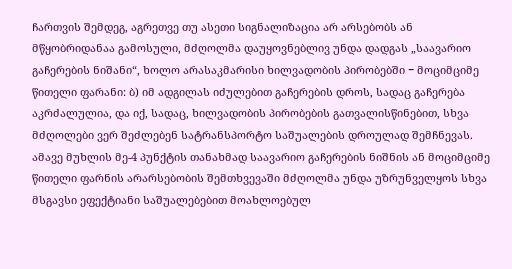ჩართვის შემდეგ, აგრეთვე თუ ასეთი სიგნალიზაცია არ არსებობს ან მწყობრიდანაა გამოსული, მძღოლმა დაუყოვნებლივ უნდა დადგას „საავარიო გაჩერების ნიშანი“, ხოლო არასაკმარისი ხილვადობის პირობებში − მოციმციმე წითელი ფარანი: ბ) იმ ადგილას იძულებით გაჩერების დროს, სადაც გაჩერება აკრძალულია, და იქ, სადაც, ხილვადობის პირობების გათვალისწინებით, სხვა მძღოლები ვერ შეძლებენ სატრანსპორტო საშუალების დროულად შემჩნევას. ამავე მუხლის მე-4 პუნქტის თანახმად საავარიო გაჩერების ნიშნის ან მოციმციმე წითელი ფარნის არარსებობის შემთხვევაში მძღოლმა უნდა უზრუნველყოს სხვა მსგავსი ეფექტიანი საშუალებებით მოახლოებულ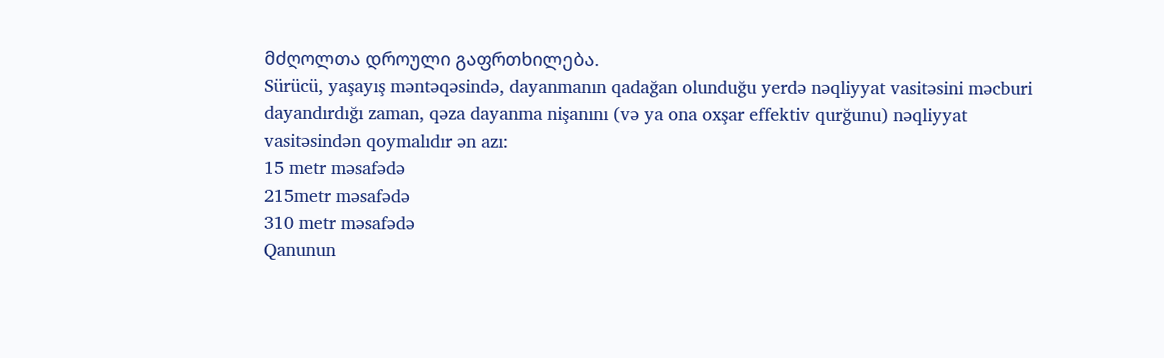მძღოლთა დროული გაფრთხილება.
Sürücü, yaşayış məntəqəsində, dayanmanın qadağan olunduğu yerdə nəqliyyat vasitəsini məcburi dayandırdığı zaman, qəza dayanma nişanını (və ya ona oxşar effektiv qurğunu) nəqliyyat vasitəsindən qoymalıdır ən azı:
15 metr məsafədə
215metr məsafədə
310 metr məsafədə
Qanunun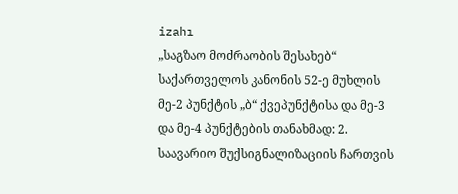izahı
„საგზაო მოძრაობის შესახებ“ საქართველოს კანონის 52-ე მუხლის მე-2 პუნქტის „ბ“ ქვეპუნქტისა და მე-3 და მე-4 პუნქტების თანახმად: 2. საავარიო შუქსიგნალიზაციის ჩართვის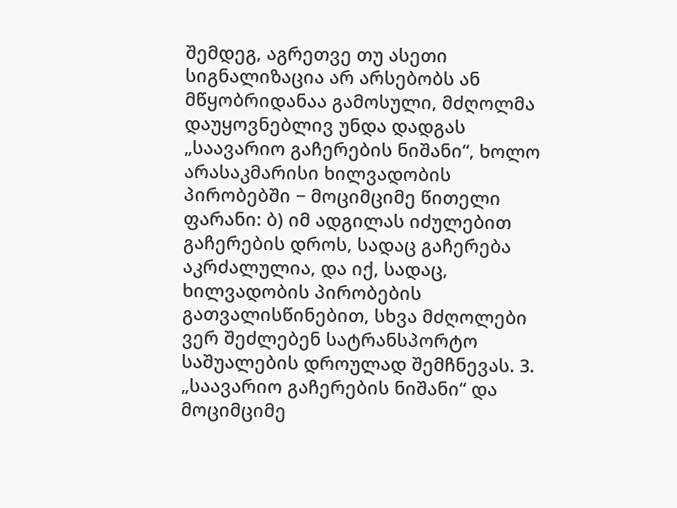შემდეგ, აგრეთვე თუ ასეთი სიგნალიზაცია არ არსებობს ან მწყობრიდანაა გამოსული, მძღოლმა დაუყოვნებლივ უნდა დადგას „საავარიო გაჩერების ნიშანი“, ხოლო არასაკმარისი ხილვადობის პირობებში − მოციმციმე წითელი ფარანი: ბ) იმ ადგილას იძულებით გაჩერების დროს, სადაც გაჩერება აკრძალულია, და იქ, სადაც, ხილვადობის პირობების გათვალისწინებით, სხვა მძღოლები ვერ შეძლებენ სატრანსპორტო საშუალების დროულად შემჩნევას. 3. „საავარიო გაჩერების ნიშანი“ და მოციმციმე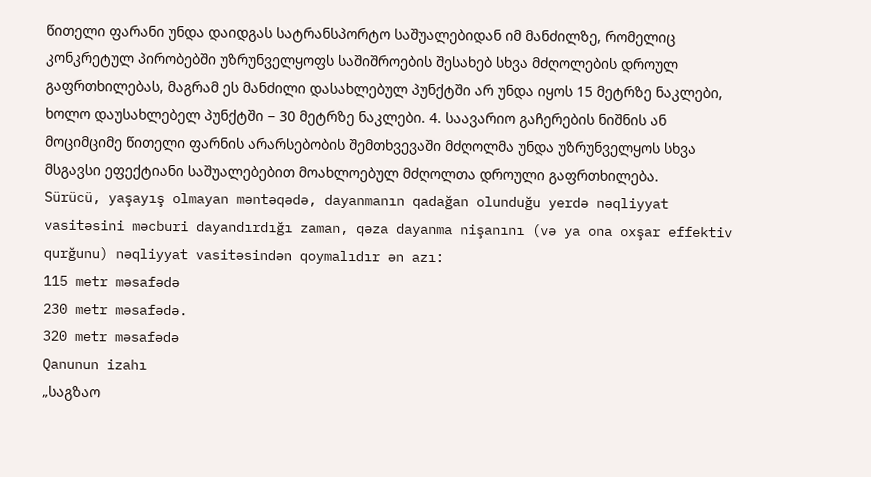წითელი ფარანი უნდა დაიდგას სატრანსპორტო საშუალებიდან იმ მანძილზე, რომელიც კონკრეტულ პირობებში უზრუნველყოფს საშიშროების შესახებ სხვა მძღოლების დროულ გაფრთხილებას, მაგრამ ეს მანძილი დასახლებულ პუნქტში არ უნდა იყოს 15 მეტრზე ნაკლები, ხოლო დაუსახლებელ პუნქტში − 30 მეტრზე ნაკლები. 4. საავარიო გაჩერების ნიშნის ან მოციმციმე წითელი ფარნის არარსებობის შემთხვევაში მძღოლმა უნდა უზრუნველყოს სხვა მსგავსი ეფექტიანი საშუალებებით მოახლოებულ მძღოლთა დროული გაფრთხილება.
Sürücü, yaşayış olmayan məntəqədə, dayanmanın qadağan olunduğu yerdə nəqliyyat vasitəsini məcburi dayandırdığı zaman, qəza dayanma nişanını (və ya ona oxşar effektiv qurğunu) nəqliyyat vasitəsindən qoymalıdır ən azı:
115 metr məsafədə
230 metr məsafədə.
320 metr məsafədə
Qanunun izahı
„საგზაო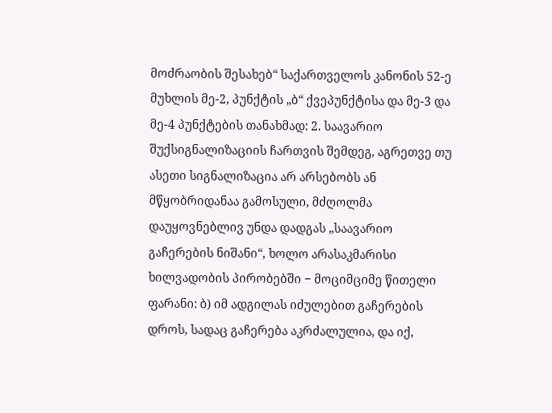მოძრაობის შესახებ“ საქართველოს კანონის 52-ე მუხლის მე-2, პუნქტის „ბ“ ქვეპუნქტისა და მე-3 და მე-4 პუნქტების თანახმად: 2. საავარიო შუქსიგნალიზაციის ჩართვის შემდეგ, აგრეთვე თუ ასეთი სიგნალიზაცია არ არსებობს ან მწყობრიდანაა გამოსული, მძღოლმა დაუყოვნებლივ უნდა დადგას „საავარიო გაჩერების ნიშანი“, ხოლო არასაკმარისი ხილვადობის პირობებში − მოციმციმე წითელი ფარანი: ბ) იმ ადგილას იძულებით გაჩერების დროს, სადაც გაჩერება აკრძალულია, და იქ,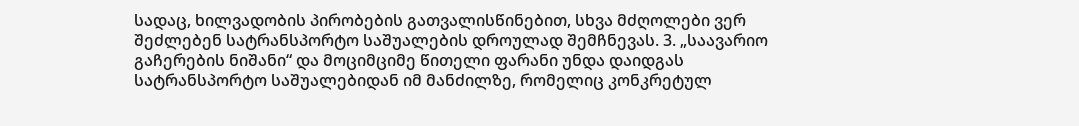სადაც, ხილვადობის პირობების გათვალისწინებით, სხვა მძღოლები ვერ შეძლებენ სატრანსპორტო საშუალების დროულად შემჩნევას. 3. „საავარიო გაჩერების ნიშანი“ და მოციმციმე წითელი ფარანი უნდა დაიდგას სატრანსპორტო საშუალებიდან იმ მანძილზე, რომელიც კონკრეტულ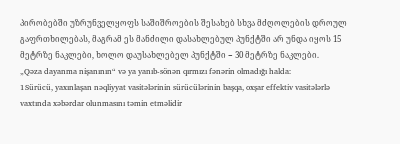პირობებში უზრუნველყოფს საშიშროების შესახებ სხვა მძღოლების დროულ გაფრთხილებას, მაგრამ ეს მანძილი დასახლებულ პუნქტში არ უნდა იყოს 15 მეტრზე ნაკლები, ხოლო დაუსახლებელ პუნქტში − 30 მეტრზე ნაკლები.
„Qəza dayanma nişanının“ və ya yanıb-sönən qırmızı fənərin olmadığı halda:
1Sürücü, yaxınlaşan nəqliyyat vasitələrinin sürücülərinin başqa, oxşar effektiv vasitələrlə vaxtında xəbərdar olunmasını təmin etməlidir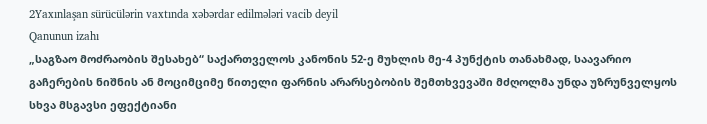2Yaxınlaşan sürücülərin vaxtında xəbərdar edilmələri vacib deyil
Qanunun izahı
„საგზაო მოძრაობის შესახებ“ საქართველოს კანონის 52-ე მუხლის მე-4 პუნქტის თანახმად, საავარიო გაჩერების ნიშნის ან მოციმციმე წითელი ფარნის არარსებობის შემთხვევაში მძღოლმა უნდა უზრუნველყოს სხვა მსგავსი ეფექტიანი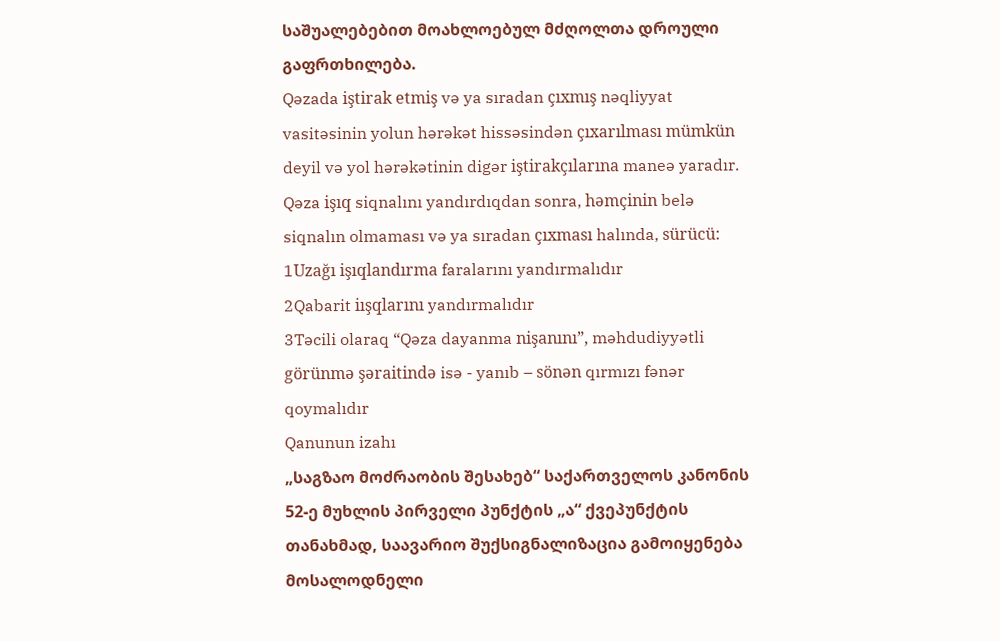საშუალებებით მოახლოებულ მძღოლთა დროული გაფრთხილება.
Qəzada iştirak etmiş və ya sıradan çıxmış nəqliyyat vasitəsinin yolun hərəkət hissəsindən çıxarılması mümkün deyil və yol hərəkətinin digər iştirakçılarına maneə yaradır. Qəza işıq siqnalını yandırdıqdan sonra, həmçinin belə siqnalın olmaması və ya sıradan çıxması halında, sürücü:
1Uzağı işıqlandırma faralarını yandırmalıdır
2Qabarit iışqlarını yandırmalıdır
3Təcili olaraq “Qəza dayanma nişanını”, məhdudiyyətli görünmə şəraitində isə - yanıb – sönən qırmızı fənər qoymalıdır
Qanunun izahı
„საგზაო მოძრაობის შესახებ“ საქართველოს კანონის 52-ე მუხლის პირველი პუნქტის „ა“ ქვეპუნქტის თანახმად, საავარიო შუქსიგნალიზაცია გამოიყენება მოსალოდნელი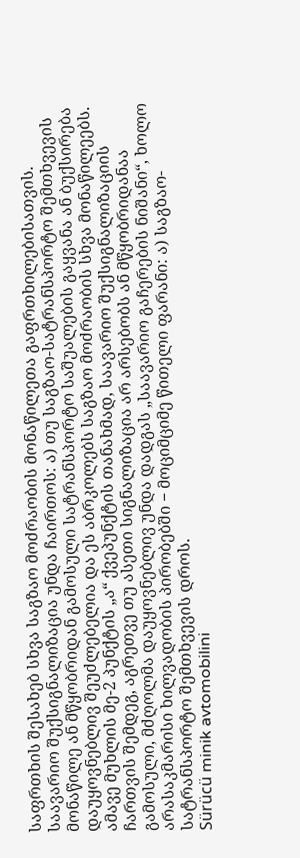საფრთხის შესახებ სხვა საგზაო მოძრაობის მონაწილეთა გაფრთხილებისათვის. საავარიო შუქსიგნალიზაცია უნდა ჩაირთოს: ა) თუ საგზაო-სატრანსპორტო შემთხვევის მონაწილე ან მწყობრიდან გამოსული სატრანსპორტო საშუალების გაყვანა ან ბუქსირება დაუყოვნებლივ შეუძლებელია და ეს აბრკოლებს საგზაო მოძრაობის სხვა მონაწილეებს. ამავე მუხლის მე-2 პუნქტის „ა“ ქვეპუნქტის თანახმად, საავარიო შუქსიგნალიზაციის ჩართვის შემდეგ, აგრეთვე თუ ასეთი სიგნალიზაცია არ არსებობს ან მწყობრიდანაა გამოსული, მძღოლმა დაუყოვნებლივ უნდა დადგას „საავარიო გაჩერების ნიშანი“, ხოლო არასაკმარისი ხილვადობის პირობებში − მოციმციმე წითელი ფარანი: ა) საგზაო-სატრანსპორტო შემთხვევის დროს.
Sürücü minik avtomobilini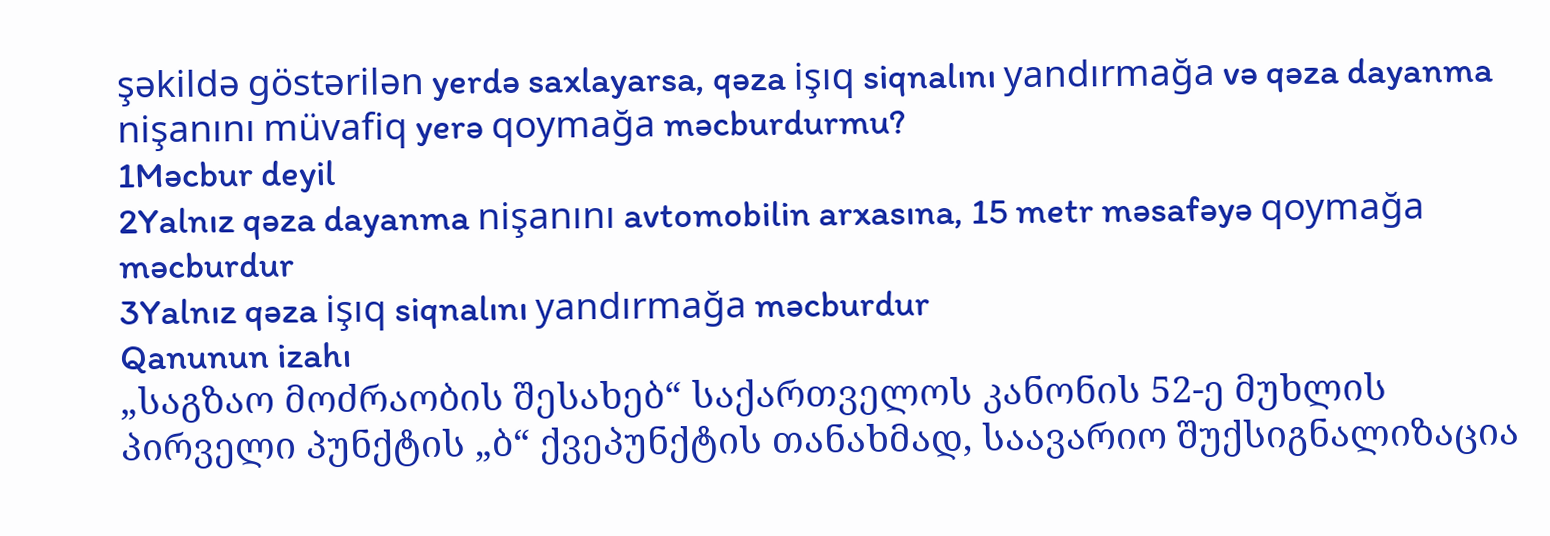şəkildə göstərilən yerdə saxlayarsa, qəza işıq siqnalını yandırmağa və qəza dayanma nişanını müvafiq yerə qoymağa məcburdurmu?
1Məcbur deyil
2Yalnız qəza dayanma nişanını avtomobilin arxasına, 15 metr məsafəyə qoymağa məcburdur
3Yalnız qəza işıq siqnalını yandırmağa məcburdur
Qanunun izahı
„საგზაო მოძრაობის შესახებ“ საქართველოს კანონის 52-ე მუხლის პირველი პუნქტის „ბ“ ქვეპუნქტის თანახმად, საავარიო შუქსიგნალიზაცია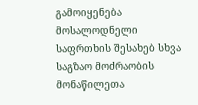გამოიყენება მოსალოდნელი საფრთხის შესახებ სხვა საგზაო მოძრაობის მონაწილეთა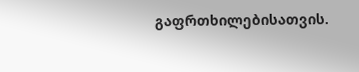გაფრთხილებისათვის.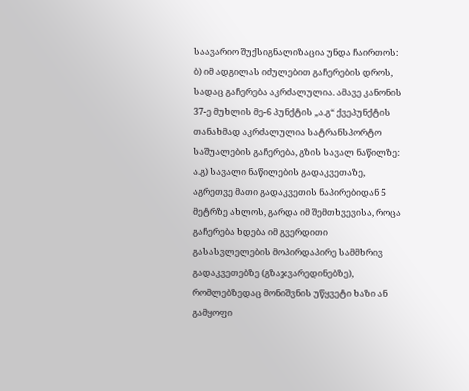საავარიო შუქსიგნალიზაცია უნდა ჩაირთოს: ბ) იმ ადგილას იძულებით გაჩერების დროს, სადაც გაჩერება აკრძალულია. ამავე კანონის 37-ე მუხლის მე-6 პუნქტის „ა.გ“ ქვეპუნქტის თანახმად აკრძალულია სატრანსპორტო საშუალების გაჩერება, გზის სავალ ნაწილზე: ა.გ) სავალი ნაწილების გადაკვეთაზე, აგრეთვე მათი გადაკვეთის ნაპირებიდან 5 მეტრზე ახლოს, გარდა იმ შემთხვევისა, როცა გაჩერება ხდება იმ გვერდითი გასასვლელების მოპირდაპირე სამმხრივ გადაკვეთებზე (გზაჯვარედინებზე), რომლებზედაც მონიშვნის უწყვეტი ხაზი ან გამყოფი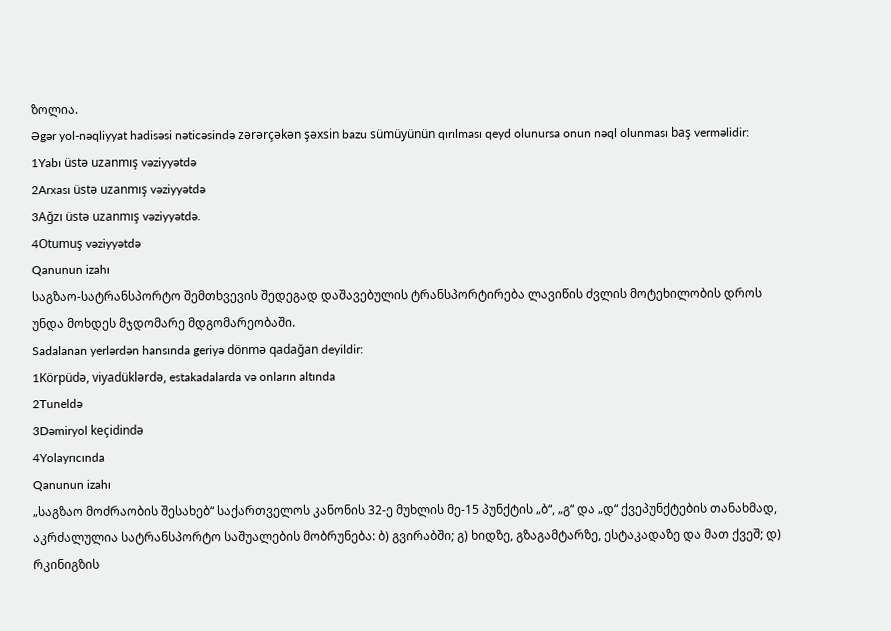ზოლია.
Əgər yol-nəqliyyat hadisəsi nəticəsində zərərçəkən şəxsin bazu sümüyünün qırılması qeyd olunursa onun nəql olunması baş verməlidir:
1Yabı üstə uzanmış vəziyyətdə
2Arxası üstə uzanmış vəziyyətdə
3Ağzı üstə uzanmış vəziyyətdə.
4Otumuş vəziyyətdə
Qanunun izahı
საგზაო-სატრანსპორტო შემთხვევის შედეგად დაშავებულის ტრანსპორტირება ლავიწის ძვლის მოტეხილობის დროს უნდა მოხდეს მჯდომარე მდგომარეობაში.
Sadalanan yerlərdən hansında geriyə dönmə qadağan deyildir:
1Körpüdə, viyadüklərdə, estakadalarda və onların altında
2Tuneldə
3Dəmiryol keçidində
4Yolayrıcında
Qanunun izahı
„საგზაო მოძრაობის შესახებ“ საქართველოს კანონის 32-ე მუხლის მე-15 პუნქტის „ბ“, „გ“ და „დ“ ქვეპუნქტების თანახმად, აკრძალულია სატრანსპორტო საშუალების მობრუნება: ბ) გვირაბში; გ) ხიდზე, გზაგამტარზე, ესტაკადაზე და მათ ქვეშ; დ) რკინიგზის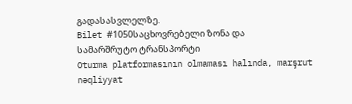გადასასვლელზე.
Bilet #1050საცხოვრებელი ზონა და სამარშრუტო ტრანსპორტი
Oturma platformasının olmaması halında, marşrut nəqliyyat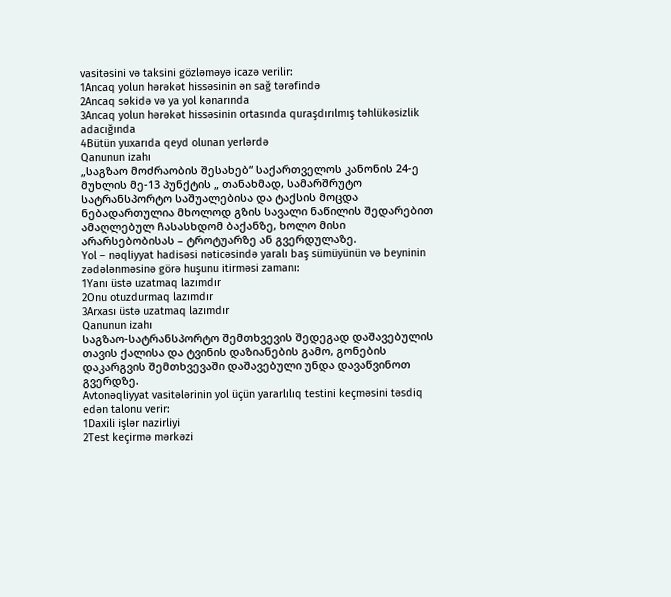vasitəsini və taksini gözləməyə icazə verilir:
1Ancaq yolun hərəkət hissəsinin ən sağ tərəfində
2Ancaq səkidə və ya yol kənarında
3Ancaq yolun hərəkət hissəsinin ortasında quraşdırılmış təhlükəsizlik adacığında
4Bütün yuxarıda qeyd olunan yerlərdə
Qanunun izahı
„საგზაო მოძრაობის შესახებ“ საქართველოს კანონის 24-ე მუხლის მე-13 პუნქტის „ თანახმად, სამარშრუტო სატრანსპორტო საშუალებისა და ტაქსის მოცდა ნებადართულია მხოლოდ გზის სავალი ნაწილის შედარებით ამაღლებულ ჩასასხდომ ბაქანზე, ხოლო მისი არარსებობისას – ტროტუარზე ან გვერდულაზე.
Yol – nəqliyyat hadisəsi nəticəsində yaralı baş sümüyünün və beyninin zədələnməsinə görə huşunu itirməsi zamanı:
1Yanı üstə uzatmaq lazımdır
2Onu otuzdurmaq lazımdır
3Arxası üstə uzatmaq lazımdır
Qanunun izahı
საგზაო-სატრანსპორტო შემთხვევის შედეგად დაშავებულის თავის ქალისა და ტვინის დაზიანების გამო, გონების დაკარგვის შემთხვევაში დაშავებული უნდა დავაწვინოთ გვერდზე.
Avtonəqliyyat vasitələrinin yol üçün yararlılıq testini keçməsini təsdiq edən talonu verir:
1Daxili işlər nazirliyi
2Test keçirmə mərkəzi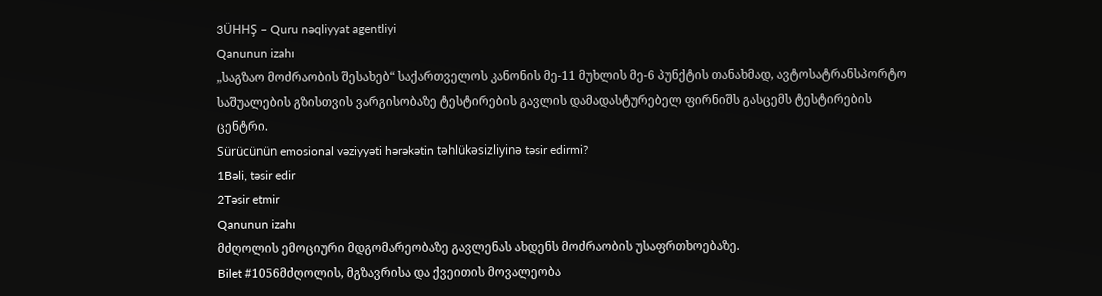3ÜHHŞ – Quru nəqliyyat agentliyi
Qanunun izahı
„საგზაო მოძრაობის შესახებ“ საქართველოს კანონის მე-11 მუხლის მე-6 პუნქტის თანახმად, ავტოსატრანსპორტო საშუალების გზისთვის ვარგისობაზე ტესტირების გავლის დამადასტურებელ ფირნიშს გასცემს ტესტირების ცენტრი.
Sürücünün emosional vəziyyəti hərəkətin təhlükəsizliyinə təsir edirmi?
1Bəli, təsir edir
2Təsir etmir
Qanunun izahı
მძღოლის ემოციური მდგომარეობაზე გავლენას ახდენს მოძრაობის უსაფრთხოებაზე.
Bilet #1056მძღოლის, მგზავრისა და ქვეითის მოვალეობა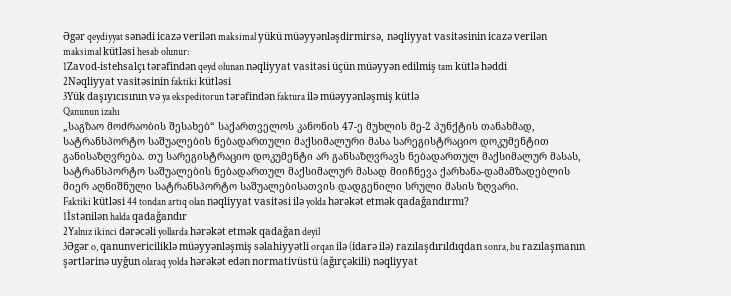Əgər qeydiyyat sənədi icazə verilən maksimal yükü müəyyənləşdirmirsə, nəqliyyat vasitəsinin icazə verilən maksimal kütləsi hesab olunur:
1Zavod-istehsalçı tərəfindən qeyd olunan nəqliyyat vasitəsi üçün müəyyən edilmiş tam kütlə həddi
2Nəqliyyat vasitəsinin faktiki kütləsi
3Yük daşıyıcısının və ya ekspeditorun tərəfindən faktura ilə müəyyənləşmiş kütlə
Qanunun izahı
„საგზაო მოძრაობის შესახებ“ საქართველოს კანონის 47-ე მუხლის მე-2 პუნქტის თანახმად, სატრანსპორტო საშუალების ნებადართული მაქსიმალური მასა სარეგისტრაციო დოკუმენტით განისაზღვრება. თუ სარეგისტრაციო დოკუმენტი არ განსაზღვრავს ნებადართულ მაქსიმალურ მასას, სატრანსპორტო საშუალების ნებადართულ მაქსიმალურ მასად მიიჩნევა ქარხანა-დამამზადებლის მიერ აღნიშნული სატრანსპორტო საშუალებისათვის დადგენილი სრული მასის ზღვარი.
Faktiki kütləsi 44 tondan artıq olan nəqliyyat vasitəsi ilə yolda hərəkət etmək qadağandırmı?
1İstənilən halda qadağandır
2Yalnız ikinci dərəcəli yollarda hərəkət etmək qadağan deyil
3Əgər o, qanunvericiliklə müəyyənləşmiş səlahiyyətli orqan ilə (idarə ilə) razılaşdırıldıqdan sonra, bu razılaşmanın şərtlərinə uyğun olaraq yolda hərəkət edən normativüstü (ağırçəkili) nəqliyyat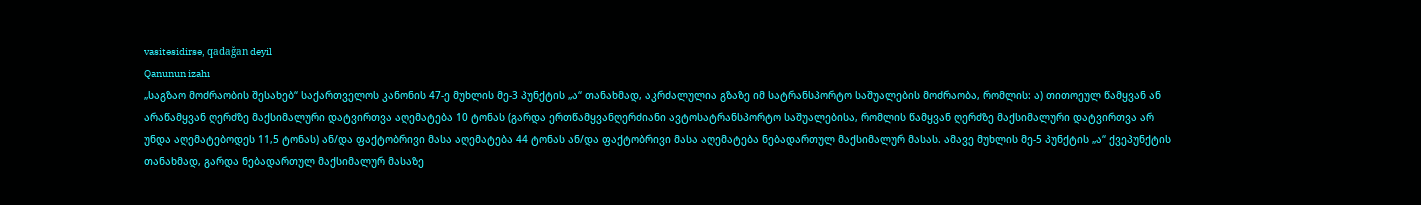vasitəsidirsə, qadağan deyil
Qanunun izahı
„საგზაო მოძრაობის შესახებ“ საქართველოს კანონის 47-ე მუხლის მე-3 პუნქტის „ა“ თანახმად, აკრძალულია გზაზე იმ სატრანსპორტო საშუალების მოძრაობა, რომლის: ა) თითოეულ წამყვან ან არაწამყვან ღერძზე მაქსიმალური დატვირთვა აღემატება 10 ტონას (გარდა ერთწამყვანღერძიანი ავტოსატრანსპორტო საშუალებისა, რომლის წამყვან ღერძზე მაქსიმალური დატვირთვა არ უნდა აღემატებოდეს 11,5 ტონას) ან/და ფაქტობრივი მასა აღემატება 44 ტონას ან/და ფაქტობრივი მასა აღემატება ნებადართულ მაქსიმალურ მასას. ამავე მუხლის მე-5 პუნქტის „ა“ ქვეპუნქტის თანახმად, გარდა ნებადართულ მაქსიმალურ მასაზე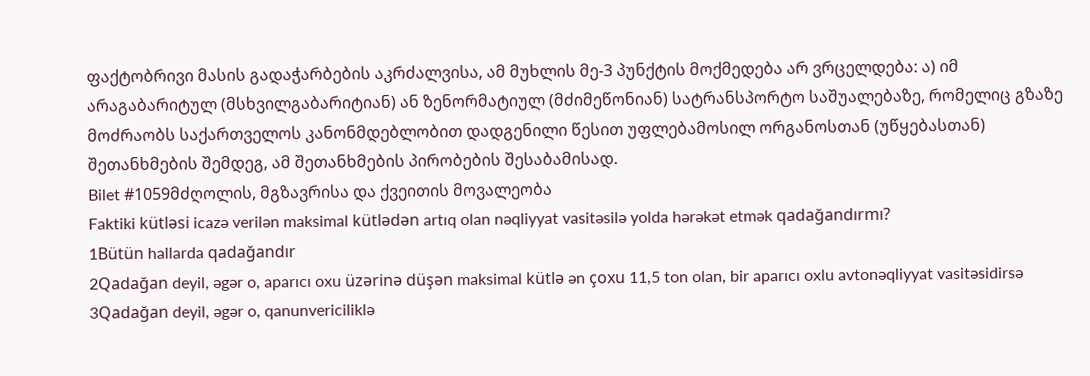ფაქტობრივი მასის გადაჭარბების აკრძალვისა, ამ მუხლის მე-3 პუნქტის მოქმედება არ ვრცელდება: ა) იმ არაგაბარიტულ (მსხვილგაბარიტიან) ან ზენორმატიულ (მძიმეწონიან) სატრანსპორტო საშუალებაზე, რომელიც გზაზე მოძრაობს საქართველოს კანონმდებლობით დადგენილი წესით უფლებამოსილ ორგანოსთან (უწყებასთან) შეთანხმების შემდეგ, ამ შეთანხმების პირობების შესაბამისად.
Bilet #1059მძღოლის, მგზავრისა და ქვეითის მოვალეობა
Faktiki kütləsi icazə verilən maksimal kütlədən artıq olan nəqliyyat vasitəsilə yolda hərəkət etmək qadağandırmı?
1Bütün hallarda qadağandır
2Qadağan deyil, əgər o, aparıcı oxu üzərinə düşən maksimal kütlə ən çoxu 11,5 ton olan, bir aparıcı oxlu avtonəqliyyat vasitəsidirsə
3Qadağan deyil, əgər o, qanunvericiliklə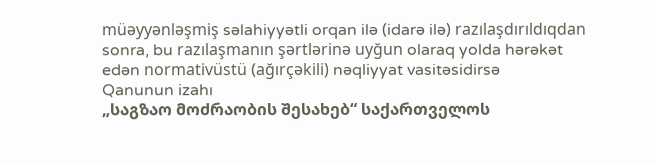müəyyənləşmiş səlahiyyətli orqan ilə (idarə ilə) razılaşdırıldıqdan sonra, bu razılaşmanın şərtlərinə uyğun olaraq yolda hərəkət edən normativüstü (ağırçəkili) nəqliyyat vasitəsidirsə
Qanunun izahı
„საგზაო მოძრაობის შესახებ“ საქართველოს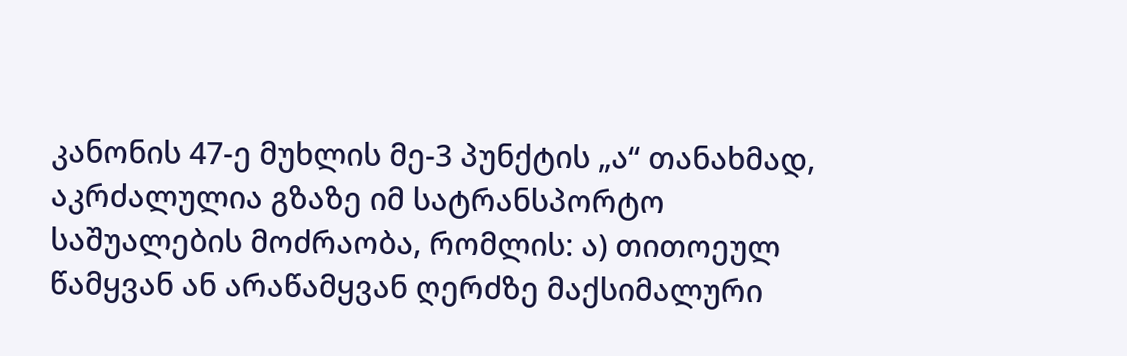კანონის 47-ე მუხლის მე-3 პუნქტის „ა“ თანახმად, აკრძალულია გზაზე იმ სატრანსპორტო საშუალების მოძრაობა, რომლის: ა) თითოეულ წამყვან ან არაწამყვან ღერძზე მაქსიმალური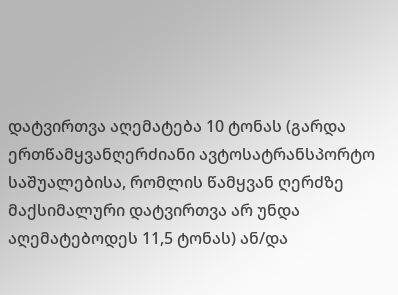დატვირთვა აღემატება 10 ტონას (გარდა ერთწამყვანღერძიანი ავტოსატრანსპორტო საშუალებისა, რომლის წამყვან ღერძზე მაქსიმალური დატვირთვა არ უნდა აღემატებოდეს 11,5 ტონას) ან/და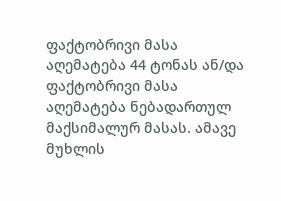ფაქტობრივი მასა აღემატება 44 ტონას ან/და ფაქტობრივი მასა აღემატება ნებადართულ მაქსიმალურ მასას. ამავე მუხლის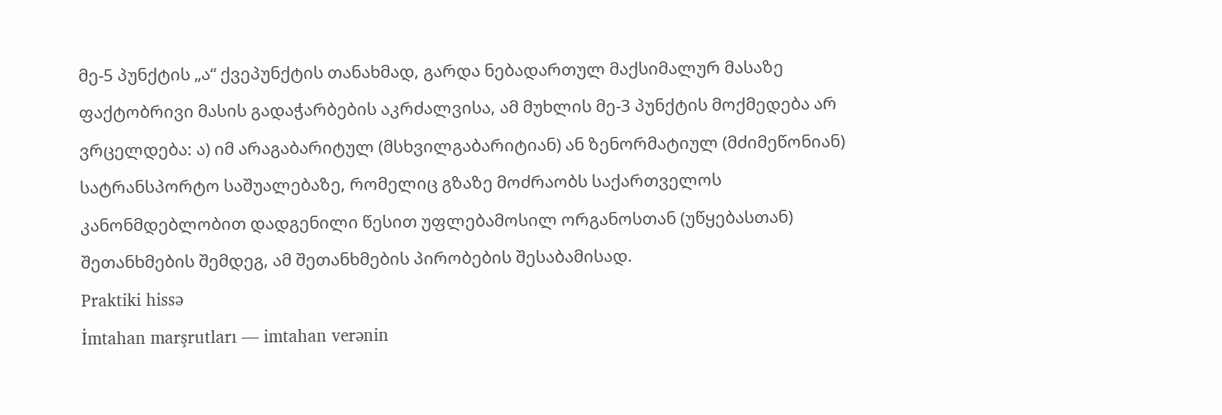მე-5 პუნქტის „ა“ ქვეპუნქტის თანახმად, გარდა ნებადართულ მაქსიმალურ მასაზე ფაქტობრივი მასის გადაჭარბების აკრძალვისა, ამ მუხლის მე-3 პუნქტის მოქმედება არ ვრცელდება: ა) იმ არაგაბარიტულ (მსხვილგაბარიტიან) ან ზენორმატიულ (მძიმეწონიან) სატრანსპორტო საშუალებაზე, რომელიც გზაზე მოძრაობს საქართველოს კანონმდებლობით დადგენილი წესით უფლებამოსილ ორგანოსთან (უწყებასთან) შეთანხმების შემდეგ, ამ შეთანხმების პირობების შესაბამისად.
Praktiki hissə
İmtahan marşrutları — imtahan verənin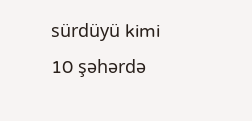sürdüyü kimi
10 şəhərdə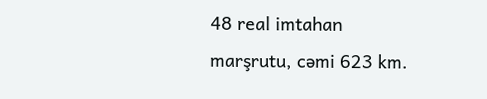48 real imtahan marşrutu, cəmi 623 km.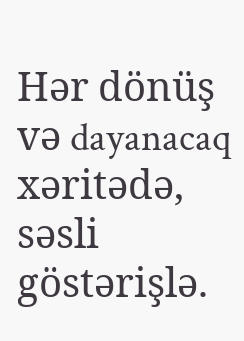Hər dönüş və dayanacaq xəritədə, səsli göstərişlə.